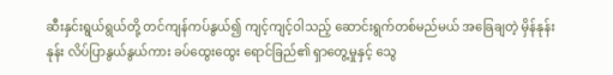ဆီးနှင်းရွယ်ရွယ်တို့ တင်ကျန်ကပ်နွယ်၍ ကျင့်ကျင့်ဝါသည့် ဆောင်းရွက်တစ်မည်မယ် အခြေချတဲ့ မှိန်နုန်းနုန်း လိပ်ပြာနွယ်နွယ်ကား ခပ်ထွေးထွေး ရောင်ခြည်၏ ရှာတွေ့မှုနှင့် သွေ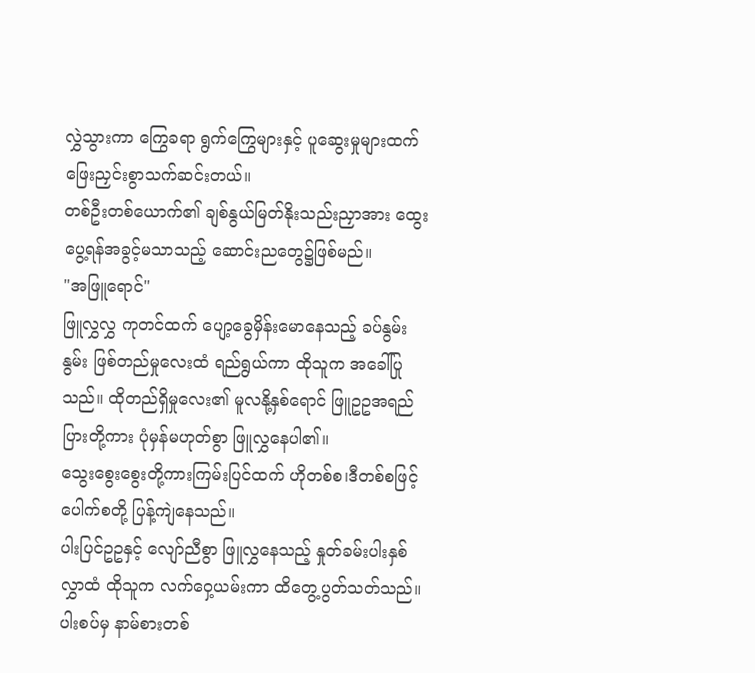လွှဲသွားကာ ကြွေခရာ ရွက်ကြွေများနှင့် ပူဆွေးမှုများထက် ဖြေးညှင်းစွာသက်ဆင်းတယ်။
တစ်ဦးတစ်ယောက်၏ ချစ်နွယ်မြတ်နိုးသည်းညှာအား ထွေးပွေ့ရန်အခွင့်မသာသည့် ဆောင်းညတွေ၌ဖြစ်မည်။
"အဖြူရောင်"
ဖြူလွှလွှ ကုတင်ထက် ပျော့ခွေမှိန်းမောနေသည့် ခပ်နွမ်းနွမ်း ဖြစ်တည်မှုလေးထံ ရည်ရွယ်ကာ ထိုသူက အခေါ်ပြုသည်။ ထိုတည်ရှိမှုလေး၏ မူလနို့နှစ်ရောင် ဖြူဥဥအရည်ပြားတို့ကား ပုံမှန်မဟုတ်စွာ ဖြူလွှနေပါ၏။
သွေးစွေးစွေးတို့ကားကြမ်းပြင်ထက် ဟိုတစ်စ၊ဒီတစ်စဖြင့် ပေါက်စတို့ ပြန့်ကျဲနေသည်။
ပါးပြင်ဥဥနှင့် လျော်ညီစွာ ဖြူလွှနေသည့် နှုတ်ခမ်းပါးနှစ်လွှာထံ ထိုသူက လက်ဝှေ့ယမ်းကာ ထိတွေ့ပွတ်သတ်သည်။ ပါးစပ်မှ နာမ်စားတစ်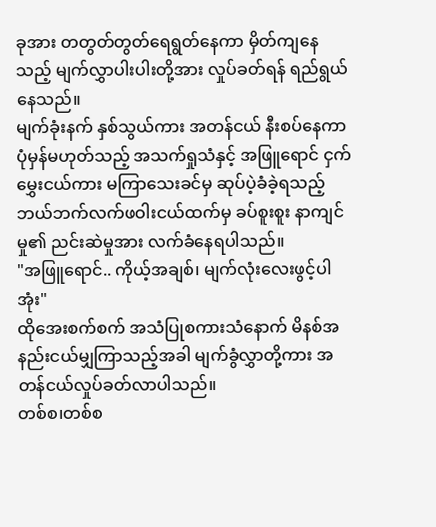ခုအား တတွတ်တွတ်ရေရွတ်နေကာ မှိတ်ကျနေသည့် မျက်လွှာပါးပါးတို့အား လှုပ်ခတ်ရန် ရည်ရွယ်နေသည်။
မျက်ခုံးနက် နှစ်သွယ်ကား အတန်ငယ် နီးစပ်နေကာ ပုံမှန်မဟုတ်သည့် အသက်ရှုသံနှင့် အဖြူရောင် ငှက်မွှေးငယ်ကား မကြာသေးခင်မှ ဆုပ်ပဲ့ခံခဲ့ရသည့် ဘယ်ဘက်လက်ဖဝါးငယ်ထက်မှ ခပ်စူးစူး နာကျင်မှု၏ ညင်းဆဲမှုအား လက်ခံနေရပါသည်။
"အဖြူရောင်.. ကိုယ့်အချစ်၊ မျက်လုံးလေးဖွင့်ပါအုံး"
ထိုအေးစက်စက် အသံပြုစကားသံနောက် မိနစ်အနည်းငယ်မျှကြာသည့်အခါ မျက်ခွံလွှာတို့ကား အတန်ငယ်လှုပ်ခတ်လာပါသည်။
တစ်စ၊တစ်စ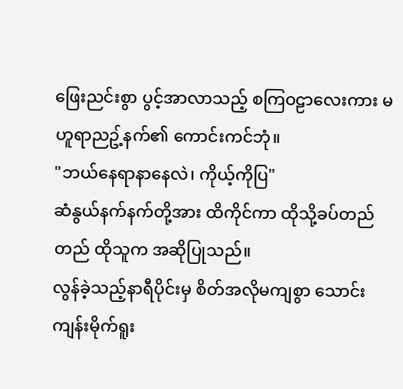ဖြေးညင်းစွာ ပွင့်အာလာသည့် စကြဝဠာလေးကား မဟူရာညဥ့်နက်၏ ကောင်းကင်ဘုံ။
"ဘယ်နေရာနာနေလဲ၊ ကိုယ့်ကိုပြ"
ဆံနွယ်နက်နက်တို့အား ထိကိုင်ကာ ထိုသို့ခပ်တည်တည် ထိုသူက အဆိုပြုသည်။
လွန်ခဲ့သည့်နာရီပိုင်းမှ စိတ်အလိုမကျစွာ သောင်းကျန်းမိုက်ရူး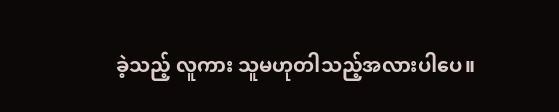ခဲ့သည့် လူကား သူမဟုတါသည့်အလားပါပေ။